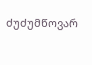ძუძუმწოვარ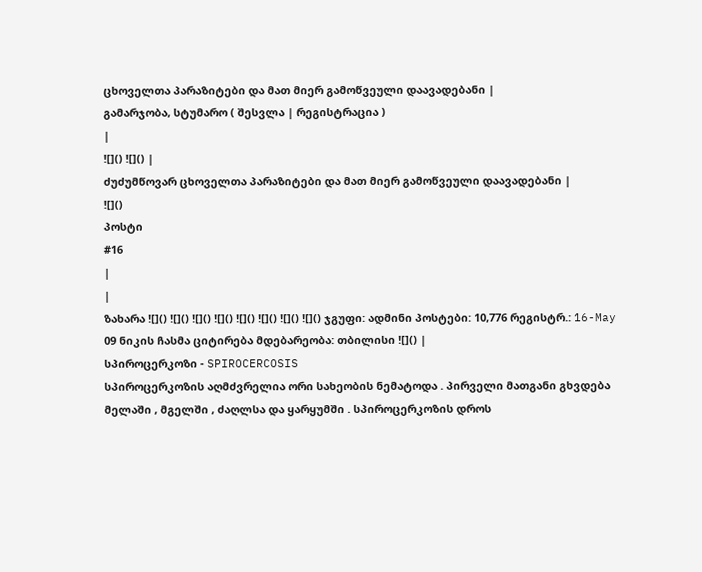ცხოველთა პარაზიტები და მათ მიერ გამოწვეული დაავადებანი |
გამარჯობა, სტუმარო ( შესვლა | რეგისტრაცია )
|
![]() ![]() |
ძუძუმწოვარ ცხოველთა პარაზიტები და მათ მიერ გამოწვეული დაავადებანი |
![]()
პოსტი
#16
|
|
ზახარა ![]() ![]() ![]() ![]() ![]() ![]() ![]() ![]() ჯგუფი: ადმინი პოსტები: 10,776 რეგისტრ.: 16-May 09 ნიკის ჩასმა ციტირება მდებარეობა: თბილისი ![]() |
სპიროცერკოზი - SPIROCERCOSIS
სპიროცერკოზის აღმძვრელია ორი სახეობის ნემატოდა . პირველი მათგანი გხვდება მელაში , მგელში , ძაღლსა და ყარყუმში . სპიროცერკოზის დროს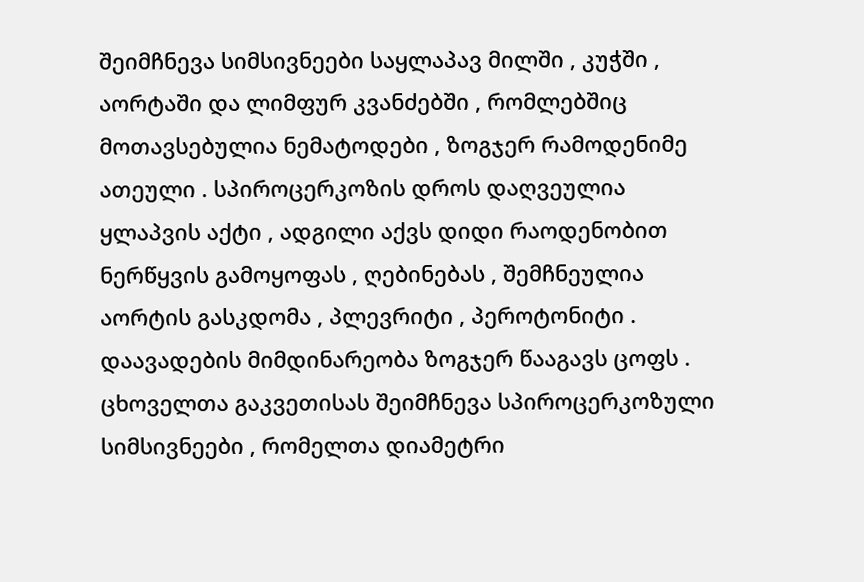შეიმჩნევა სიმსივნეები საყლაპავ მილში , კუჭში , აორტაში და ლიმფურ კვანძებში , რომლებშიც მოთავსებულია ნემატოდები , ზოგჯერ რამოდენიმე ათეული . სპიროცერკოზის დროს დაღვეულია ყლაპვის აქტი , ადგილი აქვს დიდი რაოდენობით ნერწყვის გამოყოფას , ღებინებას , შემჩნეულია აორტის გასკდომა , პლევრიტი , პეროტონიტი . დაავადების მიმდინარეობა ზოგჯერ წააგავს ცოფს . ცხოველთა გაკვეთისას შეიმჩნევა სპიროცერკოზული სიმსივნეები , რომელთა დიამეტრი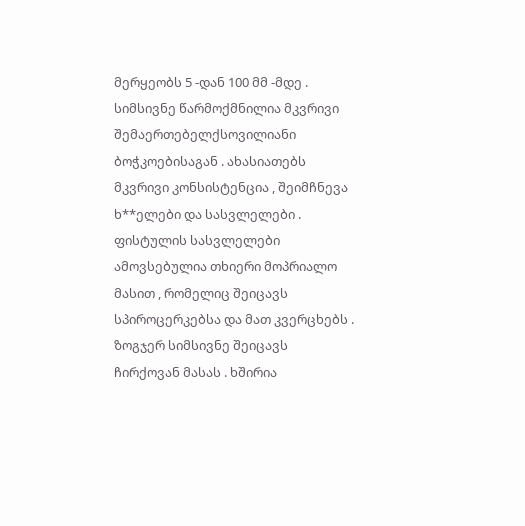მერყეობს 5 -დან 100 მმ -მდე . სიმსივნე წარმოქმნილია მკვრივი შემაერთებელქსოვილიანი ბოჭკოებისაგან . ახასიათებს მკვრივი კონსისტენცია , შეიმჩნევა ხ**ელები და სასვლელები . ფისტულის სასვლელები ამოვსებულია თხიერი მოპრიალო მასით , რომელიც შეიცავს სპიროცერკებსა და მათ კვერცხებს . ზოგჯერ სიმსივნე შეიცავს ჩირქოვან მასას . ხშირია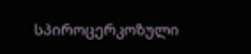სპიროცერკოზული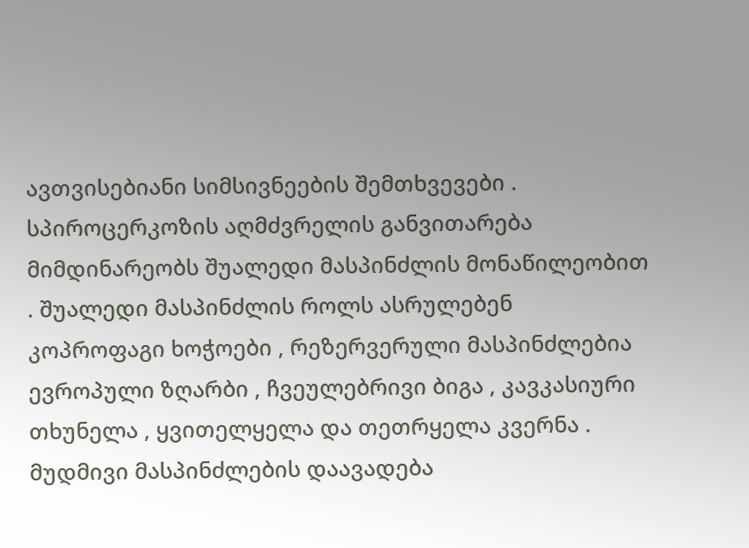ავთვისებიანი სიმსივნეების შემთხვევები . სპიროცერკოზის აღმძვრელის განვითარება მიმდინარეობს შუალედი მასპინძლის მონაწილეობით . შუალედი მასპინძლის როლს ასრულებენ კოპროფაგი ხოჭოები , რეზერვერული მასპინძლებია ევროპული ზღარბი , ჩვეულებრივი ბიგა , კავკასიური თხუნელა , ყვითელყელა და თეთრყელა კვერნა . მუდმივი მასპინძლების დაავადება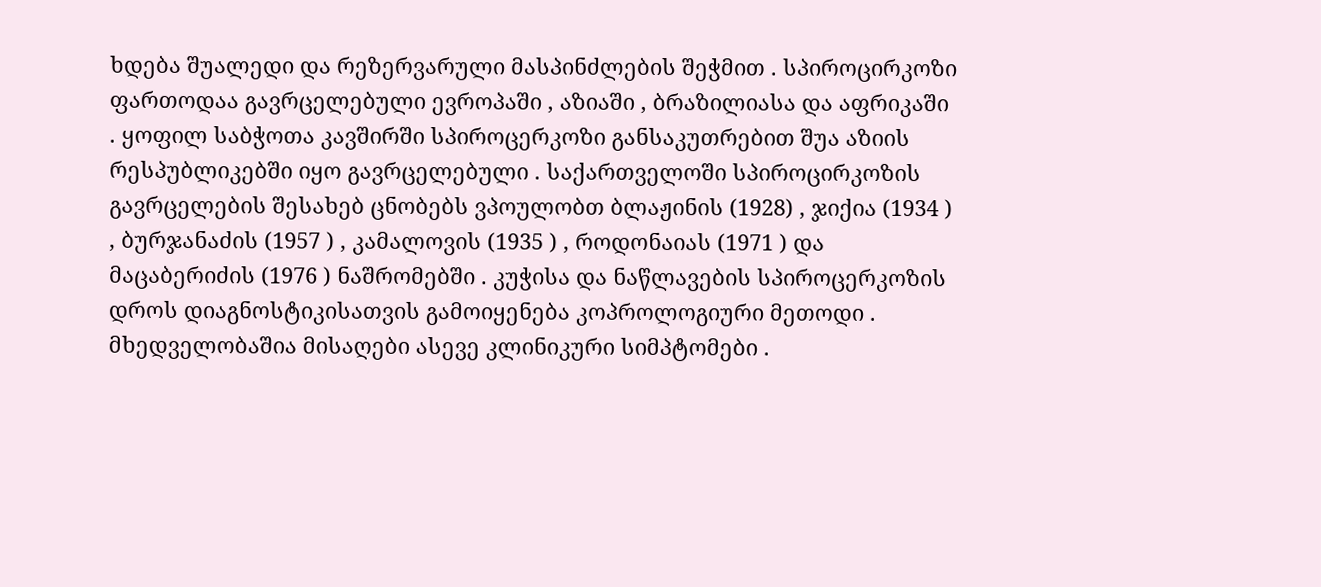ხდება შუალედი და რეზერვარული მასპინძლების შეჭმით . სპიროცირკოზი ფართოდაა გავრცელებული ევროპაში , აზიაში , ბრაზილიასა და აფრიკაში . ყოფილ საბჭოთა კავშირში სპიროცერკოზი განსაკუთრებით შუა აზიის რესპუბლიკებში იყო გავრცელებული . საქართველოში სპიროცირკოზის გავრცელების შესახებ ცნობებს ვპოულობთ ბლაჟინის (1928) , ჯიქია (1934 ) , ბურჯანაძის (1957 ) , კამალოვის (1935 ) , როდონაიას (1971 ) და მაცაბერიძის (1976 ) ნაშრომებში . კუჭისა და ნაწლავების სპიროცერკოზის დროს დიაგნოსტიკისათვის გამოიყენება კოპროლოგიური მეთოდი . მხედველობაშია მისაღები ასევე კლინიკური სიმპტომები .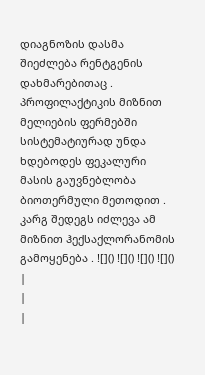დიაგნოზის დასმა შიეძლება რენტგენის დახმარებითაც . პროფილაქტიკის მიზნით მელიების ფერმებში სისტემატიურად უნდა ხდებოდეს ფეკალური მასის გაუვნებლობა ბიოთერმული მეთოდით . კარგ შედეგს იძლევა ამ მიზნით ჰექსაქლორანომის გამოყენება . ![]() ![]() ![]() ![]() |
|
|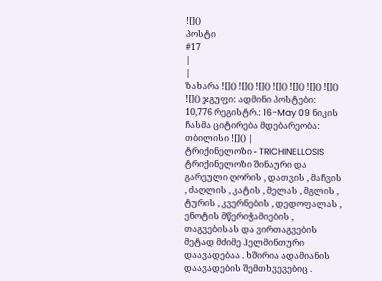![]()
პოსტი
#17
|
|
ზახარა ![]() ![]() ![]() ![]() ![]() ![]() ![]() ![]() ჯგუფი: ადმინი პოსტები: 10,776 რეგისტრ.: 16-May 09 ნიკის ჩასმა ციტირება მდებარეობა: თბილისი ![]() |
ტრიქინელოზი - TRICHINELLOSIS
ტრიქინელოზი შინაური და გარეული ღორის , დათვის , მაჩვის , ძაღლის , კატის , მელას , მგლის , ტურის , კვერნების , დედოფალას , ენოტის მწერიჭამიების , თაგვებისას და ვირთაგვების მეტად მძიმე ჰელმინთური დაავადებაა . ხშირია ადამიანის დაავადების შემთხვევებიც .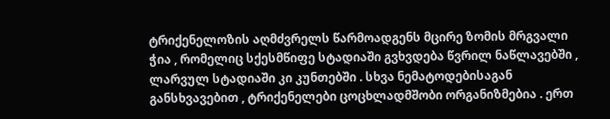ტრიქენელოზის აღმძვრელს წარმოადგენს მცირე ზომის მრგვალი ჭია , რომელიც სქესმწიფე სტადიაში გვხვდება წვრილ ნაწლავებში , ლარვულ სტადიაში კი კუნთებში . სხვა ნემატოდებისაგან განსხვავებით , ტრიქენელები ცოცხლადმშობი ორგანიზმებია . ერთ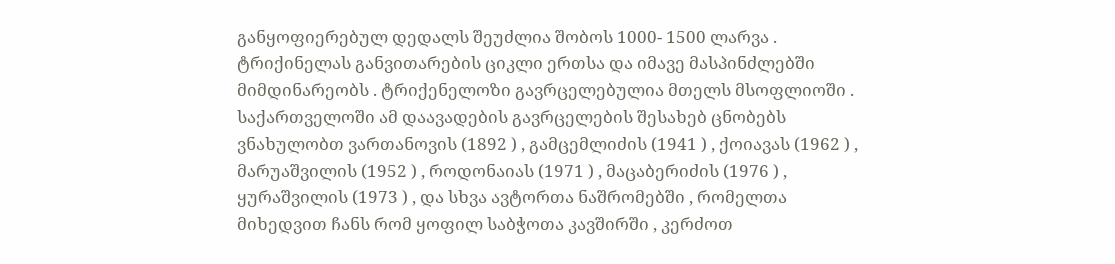განყოფიერებულ დედალს შეუძლია შობოს 1000- 1500 ლარვა . ტრიქინელას განვითარების ციკლი ერთსა და იმავე მასპინძლებში მიმდინარეობს . ტრიქენელოზი გავრცელებულია მთელს მსოფლიოში . საქართველოში ამ დაავადების გავრცელების შესახებ ცნობებს ვნახულობთ ვართანოვის (1892 ) , გამცემლიძის (1941 ) , ქოიავას (1962 ) , მარუაშვილის (1952 ) , როდონაიას (1971 ) , მაცაბერიძის (1976 ) , ყურაშვილის (1973 ) , და სხვა ავტორთა ნაშრომებში , რომელთა მიხედვით ჩანს რომ ყოფილ საბჭოთა კავშირში , კერძოთ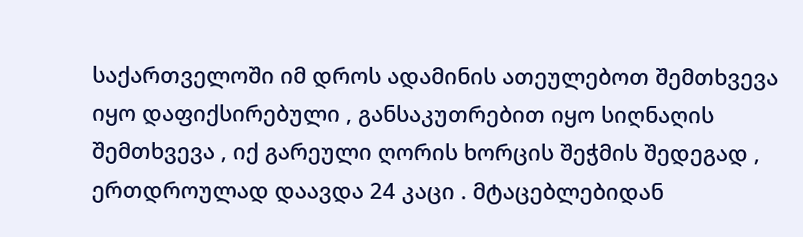საქართველოში იმ დროს ადამინის ათეულებოთ შემთხვევა იყო დაფიქსირებული , განსაკუთრებით იყო სიღნაღის შემთხვევა , იქ გარეული ღორის ხორცის შეჭმის შედეგად , ერთდროულად დაავდა 24 კაცი . მტაცებლებიდან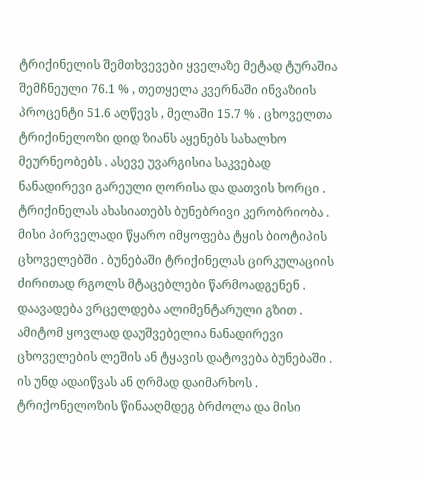ტრიქინელის შემთხვევები ყველაზე მეტად ტურაშია შემჩნეული 76.1 % , თეთყელა კვერნაში ინვაზიის პროცენტი 51.6 აღწევს , მელაში 15.7 % . ცხოველთა ტრიქინელოზი დიდ ზიანს აყენებს სახალხო მეურნეობებს . ასევე უვარგისია საკვებად ნანადირევი გარეული ღორისა და დათვის ხორცი . ტრიქინელას ახასიათებს ბუნებრივი კერობრიობა . მისი პირველადი წყარო იმყოფება ტყის ბიოტიპის ცხოველებში . ბუნებაში ტრიქინელას ცირკულაციის ძირითად რგოლს მტაცებლები წარმოადგენენ . დაავადება ვრცელდება ალიმენტარული გზით . ამიტომ ყოვლად დაუშვებელია ნანადირევი ცხოველების ლეშის ან ტყავის დატოვება ბუნებაში . ის უნდ ადაიწვას ან ღრმად დაიმარხოს . ტრიქონელოზის წინააღმდეგ ბრძოლა და მისი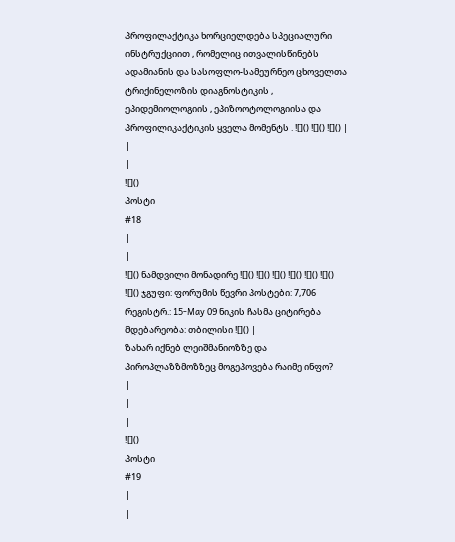პროფილაქტიკა ხორციელდება სპეციალური ინსტრუქციით , რომელიც ითვალისწინებს ადამიანის და სასოფლო-სამეურნეო ცხოველთა ტრიქინელოზის დიაგნოსტიკის , ეპიდემიოლოგიის , ეპიზოოტოლოგიისა და პროფილიკაქტიკის ყველა მომენტს . ![]() ![]() ![]() |
|
|
![]()
პოსტი
#18
|
|
![]() ნამდვილი მონადირე ![]() ![]() ![]() ![]() ![]() ![]() ![]() ჯგუფი: ფორუმის წევრი პოსტები: 7,706 რეგისტრ.: 15-May 09 ნიკის ჩასმა ციტირება მდებარეობა: თბილისი ![]() |
ზახარ იქნებ ლეიშმანიოზზე და პიროპლაზზმოზზეც მოგეპოვება რაიმე ინფო?
|
|
|
![]()
პოსტი
#19
|
|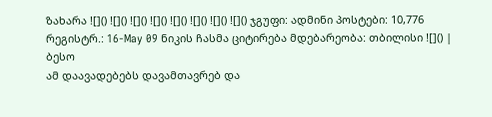ზახარა ![]() ![]() ![]() ![]() ![]() ![]() ![]() ![]() ჯგუფი: ადმინი პოსტები: 10,776 რეგისტრ.: 16-May 09 ნიკის ჩასმა ციტირება მდებარეობა: თბილისი ![]() |
ბესო
ამ დაავადებებს დავამთავრებ და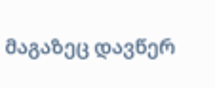მაგაზეც დავწერ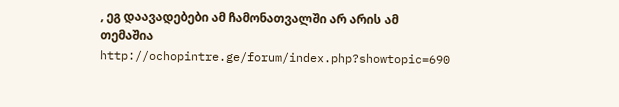, ეგ დაავადებები ამ ჩამონათვალში არ არის ამ თემაშია http://ochopintre.ge/forum/index.php?showtopic=690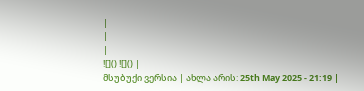|
|
|
![]() ![]() |
მსუბუქი ვერსია | ახლა არის: 25th May 2025 - 21:19 |